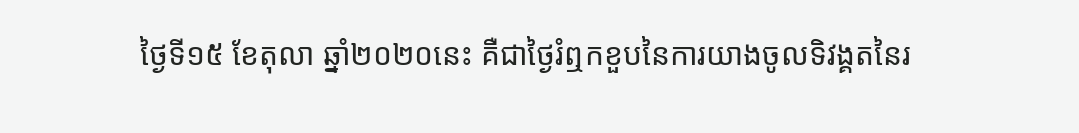ថ្ងៃទី១៥ ខែតុលា ឆ្នាំ២០២០នេះ គឺជាថ្ងៃរំឮកខួបនៃការយាងចូលទិវង្គតនៃរ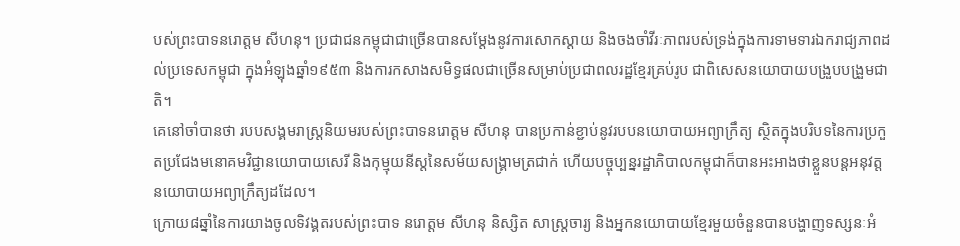បស់ព្រះបាទនរោត្តម សីហនុ។ ប្រជាជនកម្ពុជាជាច្រើនបានសម្ដែងនូវការសោកស្ដាយ និងចងចាំវីរៈភាពរបស់ទ្រង់ក្នុងការទាមទារឯករាជ្យភាពដល់ប្រទេសកម្ពុជា ក្នុងអំឡុងឆ្នាំ១៩៥៣ និងការកសាងសមិទ្ធផលជាច្រើនសម្រាប់ប្រជាពលរដ្ឋខ្មែរគ្រប់រូប ជាពិសេសនយោបាយបង្រួបបង្រួមជាតិ។
គេនៅចាំបានថា របបសង្គមរាស្រ្តនិយមរបស់ព្រះបាទនរោត្តម សីហនុ បានប្រកាន់ខ្ជាប់នូវរបបនយោបាយអព្យាក្រឹត្យ ស្ថិតក្នុងបរិបទនៃការប្រកួតប្រជែងមនោគមវិជ្ជានយោបាយសេរី និងកុម្មុយនីស្តនៃសម័យសង្រ្គាមត្រជាក់ ហើយបច្ចុប្បន្នរដ្ឋាភិបាលកម្ពុជាក៏បានអះអាងថាខ្លួនបន្តអនុវត្តនយោបាយអព្យាក្រឹត្យដដែល។
ក្រោយ៨ឆ្នាំនៃការយាងចូលទិវង្គតរបស់ព្រះបាទ នរោត្តម សីហនុ និស្សិត សាស្រ្តចារ្យ និងអ្នកនយោបាយខ្មែរមួយចំនួនបានបង្ហាញទស្សនៈអំ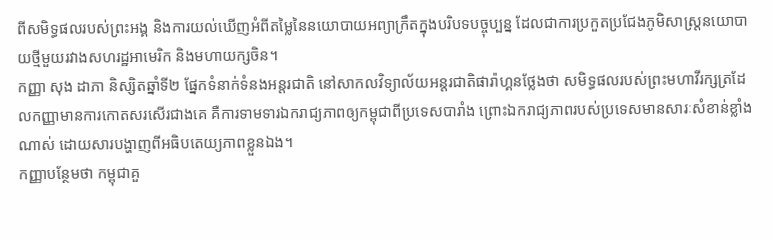ពីសមិទ្ធផលរបស់ព្រះអង្គ និងការយល់ឃើញអំពីតម្លៃនៃនយោបាយអព្យាក្រឹតក្នុងបរិបទបច្ចុប្បន្ន ដែលជាការប្រកួតប្រជែងភូមិសាស្រ្តនយោបាយថ្មីមួយរវាងសហរដ្ឋអាមេរិក និងមហាយក្សចិន។
កញ្ញា សុង ដាភា និស្សិតឆ្នាំទី២ ផ្នែកទំនាក់ទំនងអន្តរជាតិ នៅសាកលវិទ្យាល័យអន្តរជាតិផារ៉ាហ្គនថ្លែងថា សមិទ្ធផលរបស់ព្រះមហាវីរក្សត្រដែលកញ្ញាមានការកោតសរសើរជាងគេ គឺការទាមទារឯករាជ្យភាពឲ្យកម្ពុជាពីប្រទេសបារាំង ព្រោះឯករាជ្យភាពរបស់ប្រទេសមានសារៈសំខាន់ខ្លាំងណាស់ ដោយសារបង្ហាញពីអធិបតេយ្យភាពខ្លួនឯង។
កញ្ញាបន្ថែមថា កម្ពុជាគួ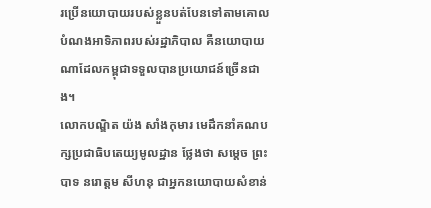រប្រើនយោបាយរបស់ខ្លួនបត់បែនទៅតាមគោលបំណងអាទិភាពរបស់រដ្ឋាភិបាល គឺនយោបាយណាដែលកម្ពុជាទទួលបានប្រយោជន៍ច្រើនជាង។
លោកបណ្ឌិត យ៉ង សាំងកុមារ មេដឹកនាំគណបក្សប្រជាធិបតេយ្យមូលដ្ឋាន ថ្លែងថា សម្ដេច ព្រះបាទ នរោត្តម សីហនុ ជាអ្នកនយោបាយសំខាន់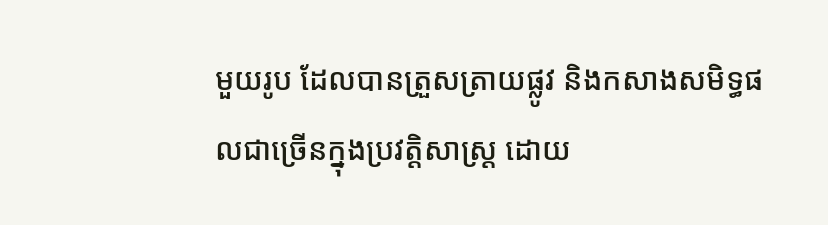មួយរូប ដែលបានត្រួសត្រាយផ្លូវ និងកសាងសមិទ្ធផលជាច្រើនក្នុងប្រវត្តិសាស្រ្ត ដោយ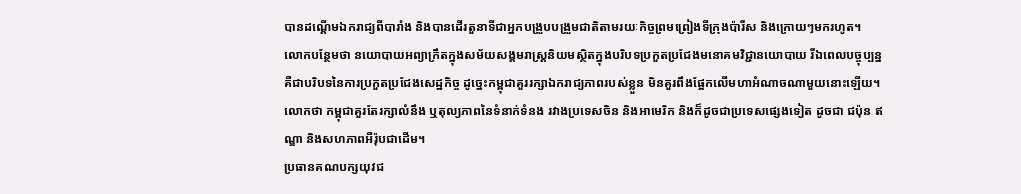បានដណ្ដើមឯករាជ្យពីបារាំង និងបានដើរតួនាទីជាអ្នកបង្រួបបង្រួមជាតិតាមរយៈកិច្ចព្រមព្រៀងទីក្រុងប៉ារីស និងក្រោយៗមករហូត។
លោកបន្ថែមថា នយោបាយអព្យាក្រឹតក្នុងសម័យសង្គមរាស្រ្តនិយមស្ថិតក្នុងបរិបទប្រកួតប្រជែងមនោគមវិជ្ជានយោបាយ រីឯពេលបច្ចុប្បន្នគឺជាបរិបទនៃការប្រកួតប្រជែងសេដ្ឋកិច្ច ដូច្នេះកម្ពុជាគួររក្សាឯករាជ្យភាពរបស់ខ្លួន មិនគួរពឹងផ្អែកលើមហាអំណាចណាមួយនោះឡើយ។ លោកថា កម្ពុជាគួរតែរក្សាលំនឹង ឬតុល្យភាពនៃទំនាក់ទំនង រវាងប្រទេសចិន និងអាមេរិក និងក៏ដូចជាប្រទេសផ្សេងទៀត ដូចជា ជប៉ុន ឥណ្ឌា និងសហភាពអឺរ៉ុបជាដើម។
ប្រធានគណបក្សយុវជ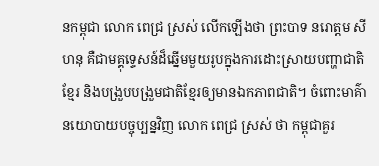នកម្ពុជា លោក ពេជ្រ ស្រស់ លើកឡើងថា ព្រះបាទ នរោត្តម សីហនុ គឺជាមគ្គុទ្ទេសន៍ដ៏ឆ្នើមមួយរូបក្នុងការដោះស្រាយបញ្ហាជាតិខ្មែរ និងបង្រួបបង្រួមជាតិខ្មែរឲ្យមានឯកភាពជាតិ។ ចំពោះមាគ៌ានយោបាយបច្ចុប្បន្នវិញ លោក ពេជ្រ ស្រស់ ថា កម្ពុជាគួរ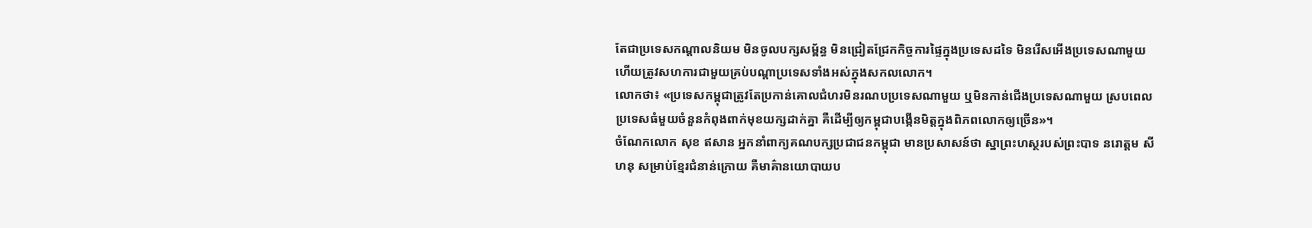តែជាប្រទេសកណ្ដាលនិយម មិនចូលបក្សសម្ព័ន្ធ មិនជ្រៀតជ្រែកកិច្ចការផ្ទៃក្នុងប្រទេសដទៃ មិនរើសអើងប្រទេសណាមួយ ហើយត្រូវសហការជាមួយគ្រប់បណ្តាប្រទេសទាំងអស់ក្នុងសកលលោក។
លោកថា៖ «ប្រទេសកម្ពុជាត្រូវតែប្រកាន់គោលជំហរមិនរណបប្រទេសណាមួយ ឬមិនកាន់ជើងប្រទេសណាមួយ ស្របពេលប្រទេសធំមួយចំនួនកំពុងពាក់មុខយក្សដាក់គ្នា គឺដើម្បីឲ្យកម្ពុជាបង្កើនមិត្តក្នុងពិភពលោកឲ្យច្រើន»។
ចំណែកលោក សុខ ឥសាន អ្នកនាំពាក្យគណបក្សប្រជាជនកម្ពុជា មានប្រសាសន៍ថា ស្នាព្រះហស្ថរបស់ព្រះបាទ នរោត្តម សីហនុ សម្រាប់ខ្មែរជំនាន់ក្រោយ គឺមាគ៌ានយោបាយប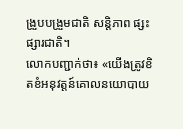ង្រួបបង្រួមជាតិ សន្តិភាព ផ្សះផ្សារជាតិ។
លោកបញ្ជាក់ថា៖ «យើងត្រូវខិតខំអនុវត្តន៍គោលនយោបាយ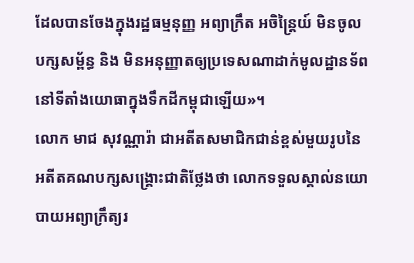ដែលបានចែងក្នុងរដ្ឋធម្មនុញ្ញ អព្យាក្រឹត អចិន្ត្រៃយ៍ មិនចូលបក្សសម្ព័ន្ធ និង មិនអនុញ្ញាតឲ្យប្រទេសណាដាក់មូលដ្ឋានទ័ពនៅទីតាំងយោធាក្នុងទឹកដីកម្ពុជាឡើយ»។
លោក មាជ សុវណ្ណារ៉ា ជាអតីតសមាជិកជាន់ខ្ពស់មួយរូបនៃអតីតគណបក្សសង្រ្គោះជាតិថ្លែងថា លោកទទួលស្គាល់នយោបាយអព្យាក្រឹត្យរ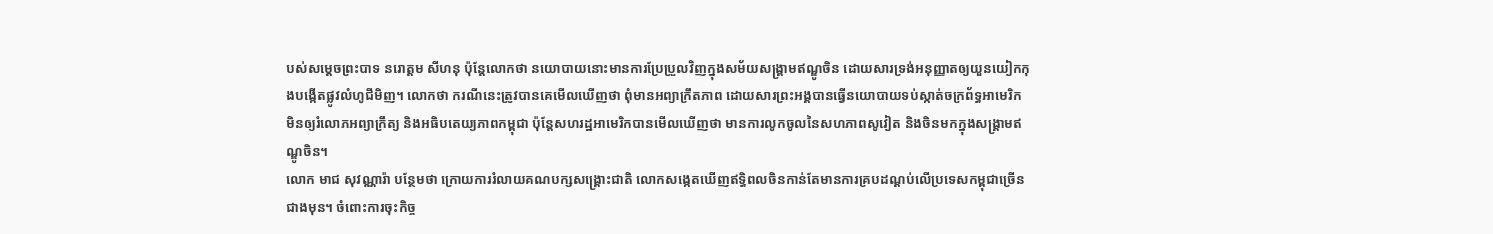បស់សម្ដេចព្រះបាទ នរោត្តម សីហនុ ប៉ុន្តែលោកថា នយោបាយនោះមានការប្រែប្រួលវិញក្នុងសម័យសង្រ្គាមឥណ្ឌូចិន ដោយសារទ្រង់អនុញ្ញាតឲ្យយួនយៀកកុងបង្កើតផ្លូវលំហូជីមិញ។ លោកថា ករណីនេះត្រូវបានគេមើលឃើញថា ពុំមានអព្យាក្រឹតភាព ដោយសារព្រះអង្គបានធ្វើនយោបាយទប់ស្កាត់ចក្រព័ទ្ធអាមេរិក មិនឲ្យរំលោភអព្យាក្រឹត្យ និងអធិបតេយ្យភាពកម្ពុជា ប៉ុន្តែសហរដ្ឋអាមេរិកបានមើលឃើញថា មានការលូកចូលនៃសហភាពសូវៀត និងចិនមកក្នុងសង្រ្គាមឥណ្ឌូចិន។
លោក មាជ សុវណ្ណារ៉ា បន្ថែមថា ក្រោយការរំលាយគណបក្សសង្រ្គោះជាតិ លោកសង្កេតឃើញឥទ្ធិពលចិនកាន់តែមានការគ្របដណ្ដប់លើប្រទេសកម្ពុជាច្រើនជាងមុន។ ចំពោះការចុះកិច្ច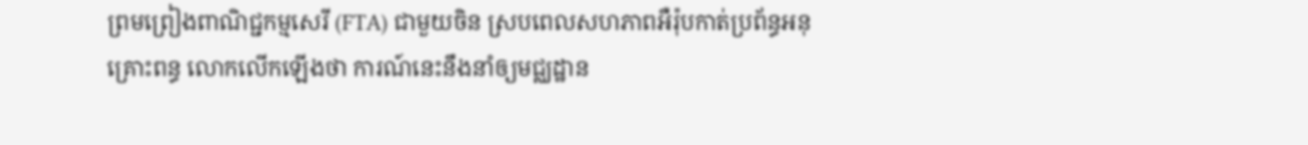ព្រមព្រៀងពាណិជ្ជកម្មសេរី (FTA) ជាមួយចិន ស្របពេលសហភាពអឺរ៉ុបកាត់ប្រព័ន្ធអនុគ្រោះពន្ធ លោកលើកឡើងថា ការណ៍នេះនឹងនាំឲ្យមជ្ឈដ្ឋាន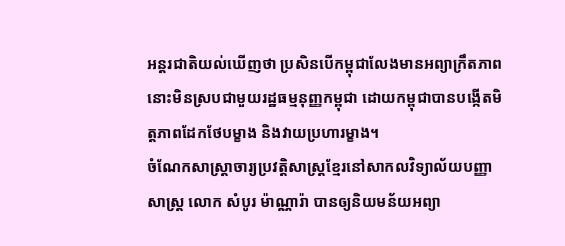អន្តរជាតិយល់ឃើញថា ប្រសិនបើកម្ពុជាលែងមានអព្យាក្រឹតភាព នោះមិនស្របជាមួយរដ្ឋធម្មនុញ្ញកម្ពុជា ដោយកម្ពុជាបានបង្កើតមិត្តភាពដែកថែបម្ខាង និងវាយប្រហារម្ខាង។
ចំណែកសាស្រ្តាចារ្យប្រវត្តិសាស្រ្តខ្មែរនៅសាកលវិទ្យាល័យបញ្ញាសាស្រ្ត លោក សំបូរ ម៉ាណ្ណារ៉ា បានឲ្យនិយមន័យអព្យា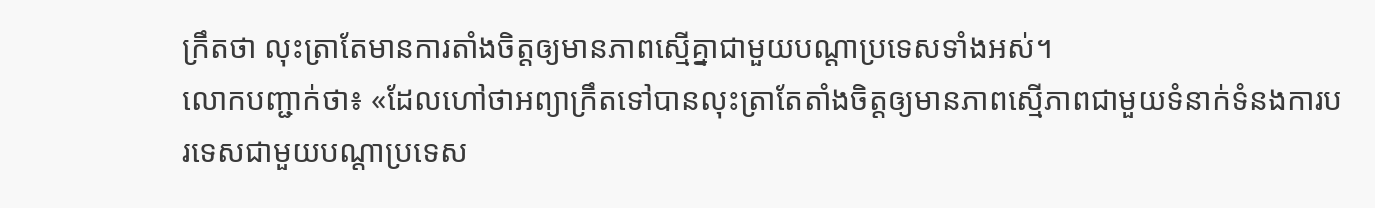ក្រឹតថា លុះត្រាតែមានការតាំងចិត្តឲ្យមានភាពស្មើគ្នាជាមួយបណ្ដាប្រទេសទាំងអស់។
លោកបញ្ជាក់ថា៖ «ដែលហៅថាអព្យាក្រឹតទៅបានលុះត្រាតែតាំងចិត្តឲ្យមានភាពស្មើភាពជាមួយទំនាក់ទំនងការបរទេសជាមួយបណ្តាប្រទេស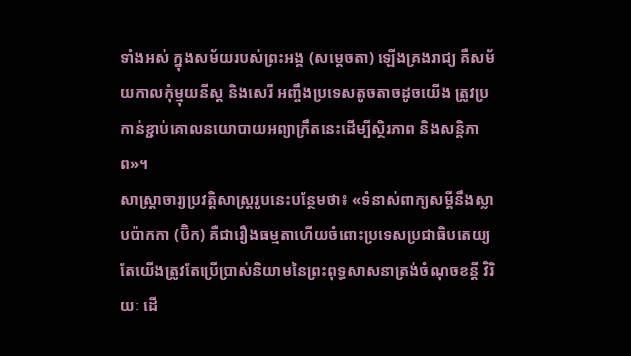ទាំងអស់ ក្នុងសម័យរបស់ព្រះអង្គ (សម្ដេចតា) ឡើងគ្រងរាជ្យ គឺសម័យកាលកុំម្មុយនីស្ត និងសេរី អញ្ចឹងប្រទេសតូចតាចដូចយើង ត្រូវប្រកាន់ខ្ជាប់គោលនយោបាយអព្យាក្រឹតនេះដើម្បីស្ថិរភាព និងសន្តិភាព»។
សាស្រ្តាចារ្យប្រវត្តិសាស្រ្តរូបនេះបន្ថែមថា៖ «ទំនាស់ពាក្យសម្តីនឹងស្លាបប៉ាកកា (ប៊ិក) គឺជារឿងធម្មតាហើយចំពោះប្រទេសប្រជាធិបតេយ្យ តែយើងត្រូវតែប្រើប្រាស់និយាមនៃព្រះពុទ្ធសាសនាត្រង់ចំណុចខន្តី វិរិយៈ ដើ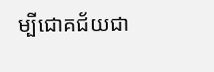ម្បីជោគជ័យជា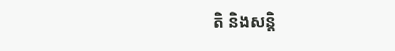តិ និងសន្តិ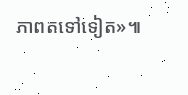ភាពតទៅទៀត»៕